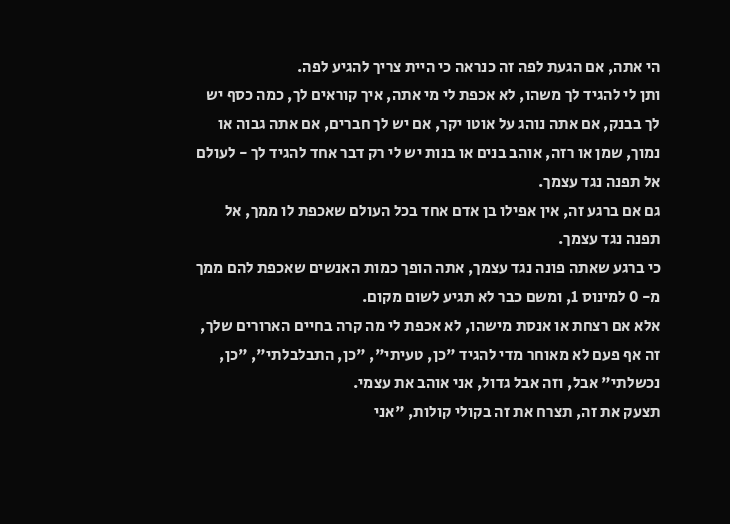הי אתה, אם הגעת לפה זה כנראה כי היית צריך להגיע לפה.
ותן לי להגיד לך משהו, לא אכפת לי מי אתה, איך קוראים לך, כמה כסף יש לך בבנק, אם אתה נוהג על אוטו יקר, אם יש לך חברים, אם אתה גבוה או נמוך, שמן או רזה, אוהב בנים או בנות יש לי רק דבר אחד להגיד לך - לעולם אל תפנה נגד עצמך.
גם אם ברגע זה, אין אפילו בן אדם אחד בכל העולם שאכפת לו ממך, אל תפנה נגד עצמך.
כי ברגע שאתה פונה נגד עצמך, אתה הופך כמות האנשים שאכפת להם ממך מ- 0 למינוס 1, ומשם כבר לא תגיע לשום מקום.
אלא אם רצחת או אנסת מישהו, לא אכפת לי מה קרה בחיים הארורים שלך, זה אף פעם לא מאוחר מדי להגיד "כן, טעיתי", "כן, התבלבלתי", "כן, נכשלתי" אבל, וזה אבל גדול, אני אוהב את עצמי.
תצעק את זה, תצרח את זה בקולי קולות, "אני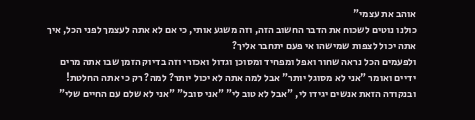אוהב את עצמי"
כולנו נוטים לשכוח את הדבר החשוב הזה, וזה משגע אותי, כי אם לא אתה לעצמך לפני הכל, איך אתה יכול לצפות שמישהו אי פעם יתחבר אליך?
ולפעמים הכל נראה שחור ואפל ומפחיד ומסוכן וגדול ואכזרי וזה בדיוק הזמן שבו אתה מרים ידיים ואומר "אני לא מסוגל יותר" אבל למה אתה לא יכול יותר? למה? רק כי אתה החלטת!
ובנקודה הזאת אנשים יגידו לי, "אבל לא טוב לי" "אני סובל" "אני לא שלם עם החיים שלי"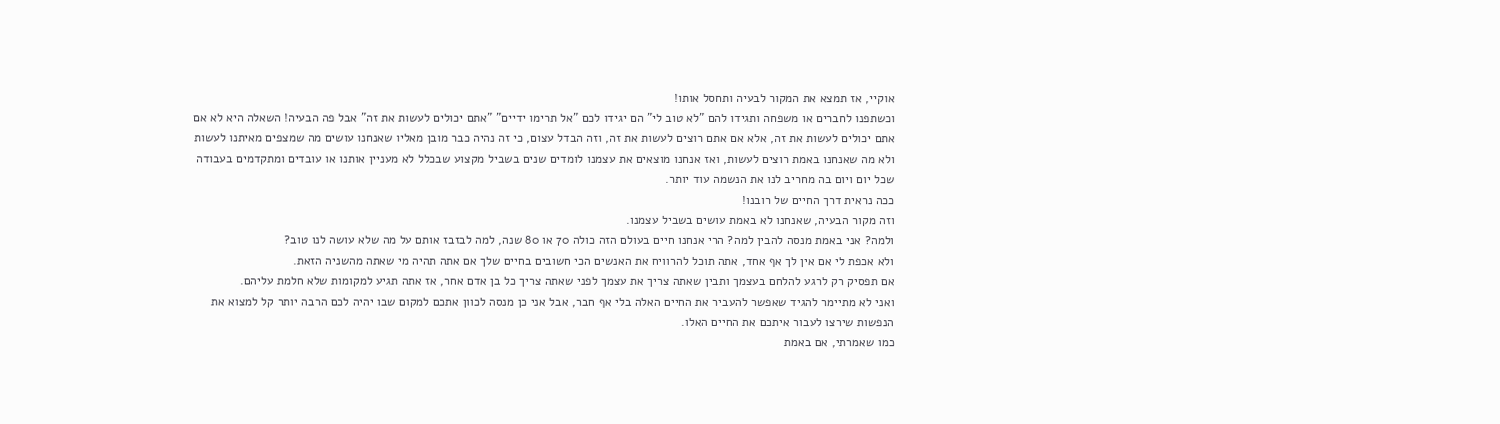אוקיי, אז תמצא את המקור לבעיה ותחסל אותו!
וכשתפנו לחברים או משפחה ותגידו להם "לא טוב לי" הם יגידו לכם "אל תרימו ידיים" "אתם יכולים לעשות את זה" אבל פה הבעיה! השאלה היא לא אם אתם יכולים לעשות את זה, אלא אם אתם רוצים לעשות את זה, וזה הבדל עצום, כי זה נהיה כבר מובן מאליו שאנחנו עושים מה שמצפים מאיתנו לעשות ולא מה שאנחנו באמת רוצים לעשות, ואז אנחנו מוצאים את עצמנו לומדים שנים בשביל מקצוע שבכלל לא מעניין אותנו או עובדים ומתקדמים בעבודה שכל יום ויום בה מחריב לנו את הנשמה עוד יותר.
ככה נראית דרך החיים של רובנו!
וזה מקור הבעיה, שאנחנו לא באמת עושים בשביל עצמנו.
ולמה? אני באמת מנסה להבין למה? הרי אנחנו חיים בעולם הזה כולה 70 או 80 שנה, למה לבזבז אותם על מה שלא עושה לנו טוב?
ולא אכפת לי אם אין לך אף אחד, אתה תוכל להרוויח את האנשים הכי חשובים בחיים שלך אם אתה תהיה מי שאתה מהשניה הזאת.
אם תפסיק רק לרגע להלחם בעצמך ותבין שאתה צריך את עצמך לפני שאתה צריך כל בן אדם אחר, אז אתה תגיע למקומות שלא חלמת עליהם.
ואני לא מתיימר להגיד שאפשר להעביר את החיים האלה בלי אף חבר, אבל אני כן מנסה לכוון אתכם למקום שבו יהיה לכם הרבה יותר קל למצוא את הנפשות שירצו לעבור איתכם את החיים האלו.
כמו שאמרתי, אם באמת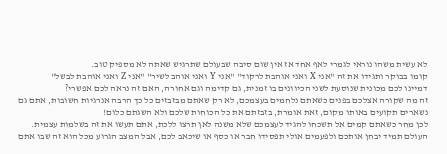לא עשית משהו נוראי לגמרי לאף אחד אז אין שום סיבה שבעולם שתרגיש שאתה לא מספיק טוב.
קומו בבוקר ותגידו את זה "אני X ואני אוהבת לרקוד" "אני Y ואני אוהב לשיר" "אני Z ואני אוהבת לבשל"
דמיינו לכם מכונית שנוסעת לשני הכיוונים בו זמנית, גם קדימה וגם אחורה, האם זה נראה לכם אפשרי?
זה מה שקורה אצלכם בפנים כשאתם נלחמים בעצמכם, לא רק שאתם מבזבזים כל כך הרבה אנרגיות חשובות, אתם גם נשארים תקועים באותו מקום, זאת אומרת, בזבזתם את כל הכוחות שלכם ולא השגתם כלום!
לכן מחר כשאתם קמים אל תשכחו להגיד לעצמכם שלא משנה לאן תרצו ללכת, אתם תעשו את זה בשלמות עצמית.
העולם תמיד יבחן אותכם ולפעמים אולי תפסידו חבר או כסף או שיכאב לכם, אבל המצב הגרוע מכל הוא זה שבו אתם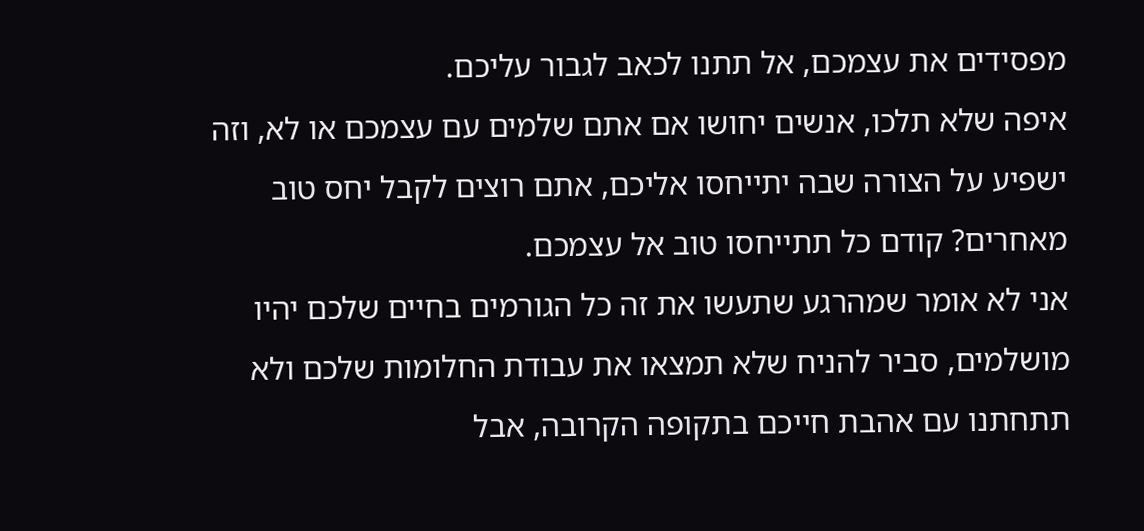מפסידים את עצמכם, אל תתנו לכאב לגבור עליכם.
איפה שלא תלכו, אנשים יחושו אם אתם שלמים עם עצמכם או לא, וזה ישפיע על הצורה שבה יתייחסו אליכם, אתם רוצים לקבל יחס טוב מאחרים? קודם כל תתייחסו טוב אל עצמכם.
אני לא אומר שמהרגע שתעשו את זה כל הגורמים בחיים שלכם יהיו מושלמים, סביר להניח שלא תמצאו את עבודת החלומות שלכם ולא תתחתנו עם אהבת חייכם בתקופה הקרובה, אבל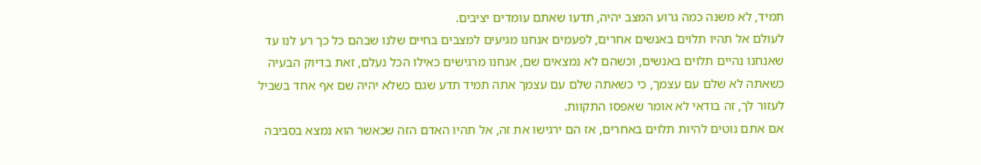תמיד, לא משנה כמה גרוע המצב יהיה, תדעו שאתם עומדים יציבים.
לעולם אל תהיו תלוים באנשים אחרים, לפעמים אנחנו מגיעים למצבים בחיים שלנו שבהם כל כך רע לנו עד שאנחנו נהיים תלוים באנשים, וכשהם לא נמצאים שם, אנחנו מרגישים כאילו הכל נעלם, זאת בדיוק הבעיה כשאתה לא שלם עם עצמך, כי כשאתה שלם עם עצמך אתה תמיד תדע שגם כשלא יהיה שם אף אחד בשביל לעזור לך, זה בודאי לא אומר שאפסו התקוות.
אם אתם נוטים להיות תלוים באחרים, אז הם ירגישו את זה, אל תהיו האדם הזה שכאשר הוא נמצא בסביבה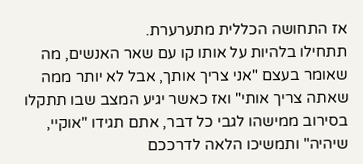אז התחושה הכללית מתערערת.
תתחילו בלהיות על אותו קו עם שאר האנשים, מה שאומר בעצם "אני צריך אותך, אבל לא יותר ממה שאתה צריך אותי" ואז כאשר יגיע המצב שבו תתקלו בסירוב ממישהו לגבי כל דבר, אתם תגידו "אוקיי, שיהיה" ותמשיכו הלאה לדרככם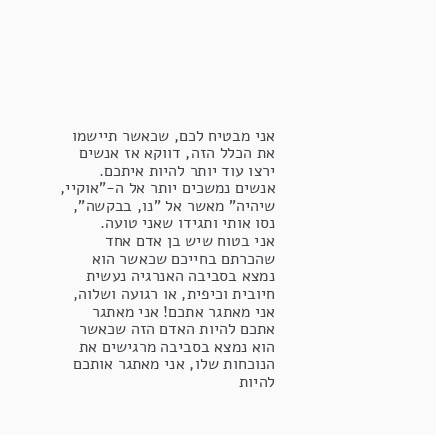אני מבטיח לכם, שכאשר תיישמו את הכלל הזה, דווקא אז אנשים ירצו עוד יותר להיות איתכם.
אנשים נמשכים יותר אל ה-"אוקיי, שיהיה" מאשר אל "נו, בבקשה", נסו אותי ותגידו שאני טועה.
אני בטוח שיש בן אדם אחד שהכרתם בחייכם שכאשר הוא נמצא בסביבה האנרגיה נעשית חיובית וכיפית, או רגועה ושלוה, אני מאתגר אתכם! אני מאתגר אתכם להיות האדם הזה שכאשר הוא נמצא בסביבה מרגישים את הנוכחות שלו, אני מאתגר אותכם להיות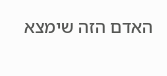האדם הזה שימצא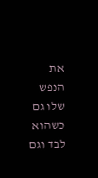את הנפש שלו גם כשהוא לבד וגם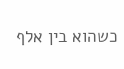כשהוא בין אלף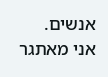אנשים.
אני מאתגר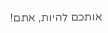אותכם להיות, אתם!